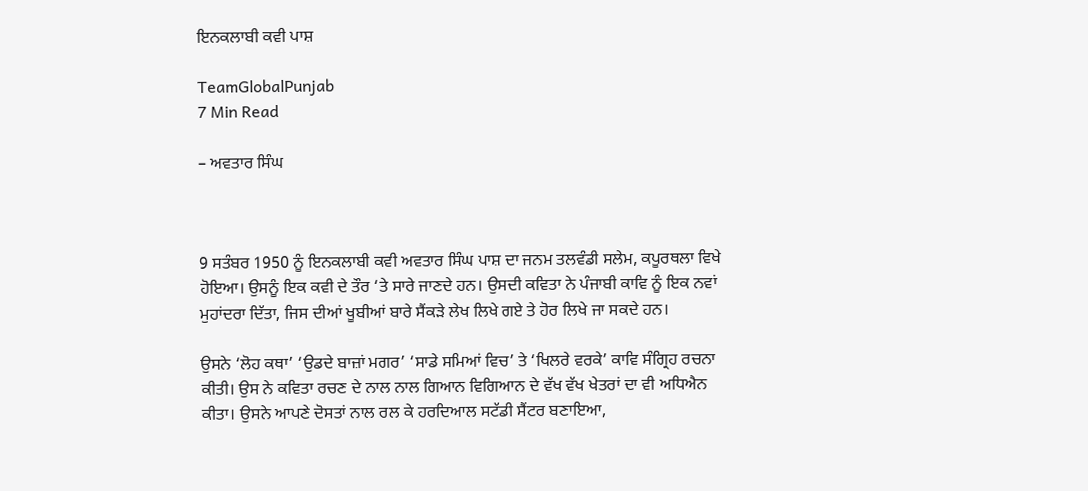ਇਨਕਲਾਬੀ ਕਵੀ ਪਾਸ਼

TeamGlobalPunjab
7 Min Read

– ਅਵਤਾਰ ਸਿੰਘ



9 ਸਤੰਬਰ 1950 ਨੂੰ ਇਨਕਲਾਬੀ ਕਵੀ ਅਵਤਾਰ ਸਿੰਘ ਪਾਸ਼ ਦਾ ਜਨਮ ਤਲਵੰਡੀ ਸਲੇਮ, ਕਪੂਰਥਲਾ ਵਿਖੇ ਹੋਇਆ। ਉਸਨੂੰ ਇਕ ਕਵੀ ਦੇ ਤੌਰ ‘ਤੇ ਸਾਰੇ ਜਾਣਦੇ ਹਨ। ਉਸਦੀ ਕਵਿਤਾ ਨੇ ਪੰਜਾਬੀ ਕਾਵਿ ਨੂੰ ਇਕ ਨਵਾਂ ਮੁਹਾਂਦਰਾ ਦਿੱਤਾ, ਜਿਸ ਦੀਆਂ ਖੂਬੀਆਂ ਬਾਰੇ ਸੈਂਕੜੇ ਲੇਖ ਲਿਖੇ ਗਏ ਤੇ ਹੋਰ ਲਿਖੇ ਜਾ ਸਕਦੇ ਹਨ।

ਉਸਨੇ ‘ਲੋਹ ਕਥਾ’ ‘ਉਡਦੇ ਬਾਜ਼ਾਂ ਮਗਰ’ ‘ਸਾਡੇ ਸਮਿਆਂ ਵਿਚ’ ਤੇ ‘ਖਿਲਰੇ ਵਰਕੇ’ ਕਾਵਿ ਸੰਗ੍ਰਿਹ ਰਚਨਾ ਕੀਤੀ। ਉਸ ਨੇ ਕਵਿਤਾ ਰਚਣ ਦੇ ਨਾਲ ਨਾਲ ਗਿਆਨ ਵਿਗਿਆਨ ਦੇ ਵੱਖ ਵੱਖ ਖੇਤਰਾਂ ਦਾ ਵੀ ਅਧਿਐਨ ਕੀਤਾ। ਉਸਨੇ ਆਪਣੇ ਦੋਸਤਾਂ ਨਾਲ ਰਲ ਕੇ ਹਰਦਿਆਲ ਸਟੱਡੀ ਸੈਂਟਰ ਬਣਾਇਆ,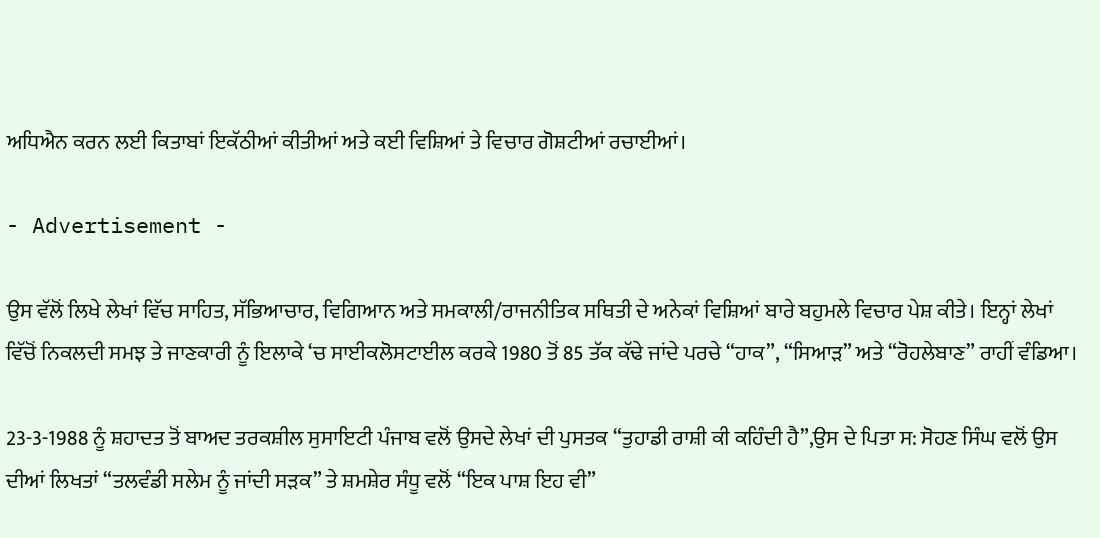ਅਧਿਐਨ ਕਰਨ ਲਈ ਕਿਤਾਬਾਂ ਇਕੱਠੀਆਂ ਕੀਤੀਆਂ ਅਤੇ ਕਈ ਵਿਸ਼ਿਆਂ ਤੇ ਵਿਚਾਰ ਗੋਸ਼ਟੀਆਂ ਰਚਾਈਆਂ।

- Advertisement -

ਉਸ ਵੱਲੋਂ ਲਿਖੇ ਲੇਖਾਂ ਵਿੱਚ ਸਾਹਿਤ, ਸੱਭਿਆਚਾਰ, ਵਿਗਿਆਨ ਅਤੇ ਸਮਕਾਲੀ/ਰਾਜਨੀਤਿਕ ਸਥਿਤੀ ਦੇ ਅਨੇਕਾਂ ਵਿਸ਼ਿਆਂ ਬਾਰੇ ਬਹੁਮਲੇ ਵਿਚਾਰ ਪੇਸ਼ ਕੀਤੇ। ਇਨ੍ਹਾਂ ਲੇਖਾਂ ਵਿੱਚੋਂ ਨਿਕਲਦੀ ਸਮਝ ਤੇ ਜਾਣਕਾਰੀ ਨੂੰ ਇਲਾਕੇ ‘ਚ ਸਾਈਕਲੋਸਟਾਈਲ ਕਰਕੇ 1980 ਤੋਂ 85 ਤੱਕ ਕੱਢੇ ਜਾਂਦੇ ਪਰਚੇ “ਹਾਕ”, “ਸਿਆੜ” ਅਤੇ “ਰੋਹਲੇਬਾਣ” ਰਾਹੀਂ ਵੰਡਿਆ।

23-3-1988 ਨੂੰ ਸ਼ਹਾਦਤ ਤੋਂ ਬਾਅਦ ਤਰਕਸ਼ੀਲ ਸੁਸਾਇਟੀ ਪੰਜਾਬ ਵਲੋਂ ਉਸਦੇ ਲੇਖਾਂ ਦੀ ਪੁਸਤਕ “ਤੁਹਾਡੀ ਰਾਸ਼ੀ ਕੀ ਕਹਿੰਦੀ ਹੈ”,ਉਸ ਦੇ ਪਿਤਾ ਸ: ਸੋਹਣ ਸਿੰਘ ਵਲੋਂ ਉਸ ਦੀਆਂ ਲਿਖਤਾਂ “ਤਲਵੰਡੀ ਸਲੇਮ ਨੂੰ ਜਾਂਦੀ ਸੜਕ” ਤੇ ਸ਼ਮਸ਼ੇਰ ਸੰਧੂ ਵਲੋਂ “ਇਕ ਪਾਸ਼ ਇਹ ਵੀ”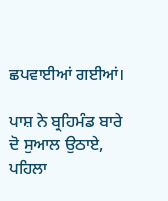ਛਪਵਾਈਆਂ ਗਈਆਂ।

ਪਾਸ਼ ਨੇ ਬ੍ਰਹਿਮੰਡ ਬਾਰੇ ਦੋ ਸੁਆਲ ਉਠਾਏ, ਪਹਿਲਾ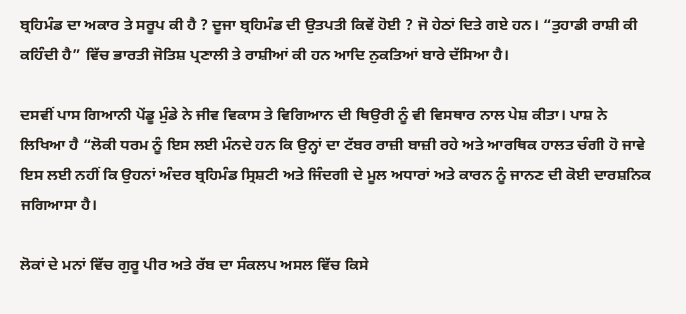ਬ੍ਰਹਿਮੰਡ ਦਾ ਅਕਾਰ ਤੇ ਸਰੂਪ ਕੀ ਹੈ ? ਦੂਜਾ ਬ੍ਰਹਿਮੰਡ ਦੀ ਉਤਪਤੀ ਕਿਵੇਂ ਹੋਈ ? ਜੋ ਹੇਠਾਂ ਦਿਤੇ ਗਏ ਹਨ। “ਤੁਹਾਡੀ ਰਾਸ਼ੀ ਕੀ ਕਹਿੰਦੀ ਹੈ” ਵਿੱਚ ਭਾਰਤੀ ਜੋਤਿਸ਼ ਪ੍ਰਣਾਲੀ ਤੇ ਰਾਸ਼ੀਆਂ ਕੀ ਹਨ ਆਦਿ ਨੁਕਤਿਆਂ ਬਾਰੇ ਦੱਸਿਆ ਹੈ।

ਦਸਵੀਂ ਪਾਸ ਗਿਆਨੀ ਪੇਂਡੂ ਮੁੰਡੇ ਨੇ ਜੀਵ ਵਿਕਾਸ ਤੇ ਵਿਗਿਆਨ ਦੀ ਥਿਉਰੀ ਨੂੰ ਵੀ ਵਿਸਥਾਰ ਨਾਲ ਪੇਸ਼ ਕੀਤਾ। ਪਾਸ਼ ਨੇ ਲਿਖਿਆ ਹੈ “ਲੋਕੀ ਧਰਮ ਨੂੰ ਇਸ ਲਈ ਮੰਨਦੇ ਹਨ ਕਿ ਉਨ੍ਹਾਂ ਦਾ ਟੱਬਰ ਰਾਜ਼ੀ ਬਾਜ਼ੀ ਰਹੇ ਅਤੇ ਆਰਥਿਕ ਹਾਲਤ ਚੰਗੀ ਹੋ ਜਾਵੇ ਇਸ ਲਈ ਨਹੀਂ ਕਿ ਉਹਨਾਂ ਅੰਦਰ ਬ੍ਰਹਿਮੰਡ ਸ੍ਰਿਸ਼ਟੀ ਅਤੇ ਜਿੰਦਗੀ ਦੇ ਮੂਲ ਅਧਾਰਾਂ ਅਤੇ ਕਾਰਨ ਨੂੰ ਜਾਨਣ ਦੀ ਕੋਈ ਦਾਰਸ਼ਨਿਕ ਜਗਿਆਸਾ ਹੈ।

ਲੋਕਾਂ ਦੇ ਮਨਾਂ ਵਿੱਚ ਗੁਰੂ ਪੀਰ ਅਤੇ ਰੱਬ ਦਾ ਸੰਕਲਪ ਅਸਲ ਵਿੱਚ ਕਿਸੇ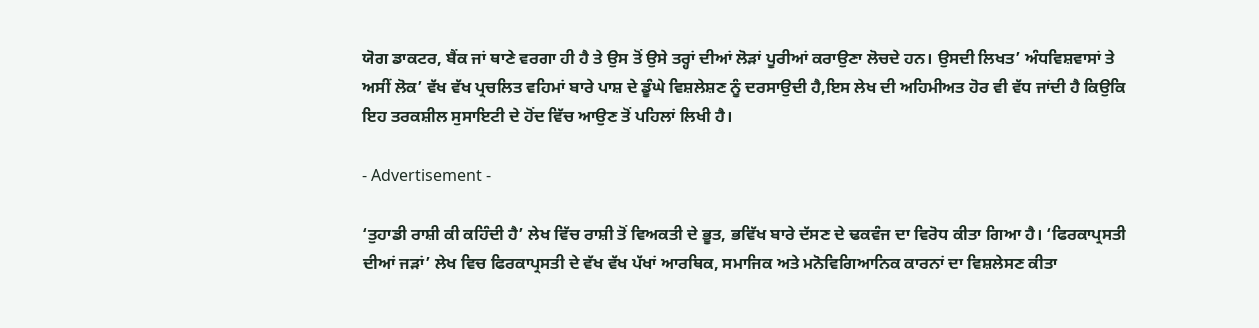ਯੋਗ ਡਾਕਟਰ, ਬੈਂਕ ਜਾਂ ਥਾਣੇ ਵਰਗਾ ਹੀ ਹੈ ਤੇ ਉਸ ਤੋਂ ਉਸੇ ਤਰ੍ਹਾਂ ਦੀਆਂ ਲੋੜਾਂ ਪੂਰੀਆਂ ਕਰਾਉਣਾ ਲੋਚਦੇ ਹਨ। ਉਸਦੀ ਲਿਖਤ’ ਅੰਧਵਿਸ਼ਵਾਸਾਂ ਤੇ ਅਸੀਂ ਲੋਕ’ ਵੱਖ ਵੱਖ ਪ੍ਰਚਲਿਤ ਵਹਿਮਾਂ ਬਾਰੇ ਪਾਸ਼ ਦੇ ਡੂੰਘੇ ਵਿਸ਼ਲੇਸ਼ਣ ਨੂੰ ਦਰਸਾਉਦੀ ਹੈ,ਇਸ ਲੇਖ ਦੀ ਅਹਿਮੀਅਤ ਹੋਰ ਵੀ ਵੱਧ ਜਾਂਦੀ ਹੈ ਕਿਉਕਿ ਇਹ ਤਰਕਸ਼ੀਲ ਸੁਸਾਇਟੀ ਦੇ ਹੋਂਦ ਵਿੱਚ ਆਉਣ ਤੋਂ ਪਹਿਲਾਂ ਲਿਖੀ ਹੈ।

- Advertisement -

‘ਤੁਹਾਡੀ ਰਾਸ਼ੀ ਕੀ ਕਹਿੰਦੀ ਹੈ’ ਲੇਖ ਵਿੱਚ ਰਾਸ਼ੀ ਤੋਂ ਵਿਅਕਤੀ ਦੇ ਭੂਤ, ਭਵਿੱਖ ਬਾਰੇ ਦੱਸਣ ਦੇ ਢਕਵੰਜ ਦਾ ਵਿਰੋਧ ਕੀਤਾ ਗਿਆ ਹੈ। ‘ਫਿਰਕਾਪ੍ਰਸਤੀ ਦੀਆਂ ਜੜਾਂ’ ਲੇਖ ਵਿਚ ਫਿਰਕਾਪ੍ਰਸਤੀ ਦੇ ਵੱਖ ਵੱਖ ਪੱਖਾਂ ਆਰਥਿਕ, ਸਮਾਜਿਕ ਅਤੇ ਮਨੋਵਿਗਿਆਨਿਕ ਕਾਰਨਾਂ ਦਾ ਵਿਸ਼ਲੇਸਣ ਕੀਤਾ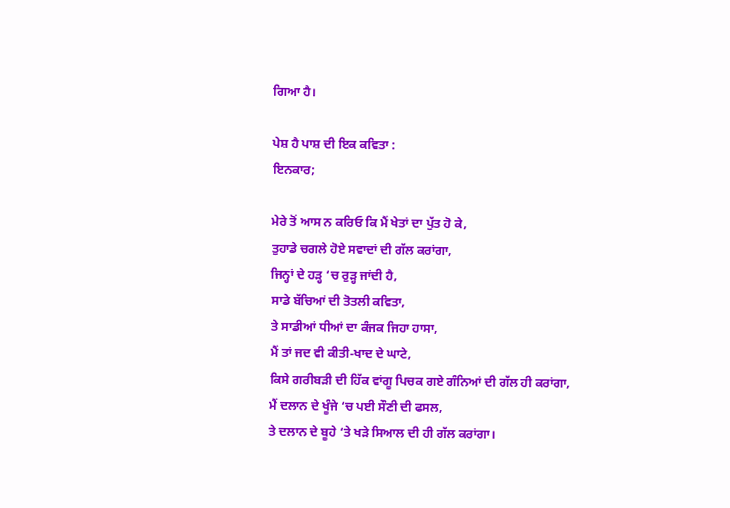ਗਿਆ ਹੈ।

ਪੇਸ਼ ਹੈ ਪਾਸ਼ ਦੀ ਇਕ ਕਵਿਤਾ :
ਇਨਕਾਰ;

ਮੇਰੇ ਤੋਂ ਆਸ ਨ ਕਰਿਓ ਕਿ ਮੈਂ ਖੇਤਾਂ ਦਾ ਪੁੱਤ ਹੋ ਕੇ,
ਤੁਹਾਡੇ ਚਗਲੇ ਹੋਏ ਸਵਾਦਾਂ ਦੀ ਗੱਲ ਕਰਾਂਗਾ,
ਜਿਨ੍ਹਾਂ ਦੇ ਹੜ੍ਹ ‘ਚ ਰੁੜ੍ਹ ਜਾਂਦੀ ਹੈ,
ਸਾਡੇ ਬੱਚਿਆਂ ਦੀ ਤੋਤਲੀ ਕਵਿਤਾ,
ਤੇ ਸਾਡੀਆਂ ਧੀਆਂ ਦਾ ਕੰਜਕ ਜਿਹਾ ਹਾਸਾ,
ਮੈਂ ਤਾਂ ਜਦ ਵੀ ਕੀਤੀ-ਖਾਦ ਦੇ ਘਾਟੇ,
ਕਿਸੇ ਗਰੀਬੜੀ ਦੀ ਹਿੱਕ ਵਾਂਗੂ ਪਿਚਕ ਗਏ ਗੰਨਿਆਂ ਦੀ ਗੱਲ ਹੀ ਕਰਾਂਗਾ,
ਮੈਂ ਦਲਾਨ ਦੇ ਖੂੰਜੇ ‘ਚ ਪਈ ਸੌਣੀ ਦੀ ਫਸਲ,
ਤੇ ਦਲਾਨ ਦੇ ਬੂਹੇ ‘ਤੇ ਖੜੇ ਸਿਆਲ ਦੀ ਹੀ ਗੱਲ ਕਰਾਂਗਾ।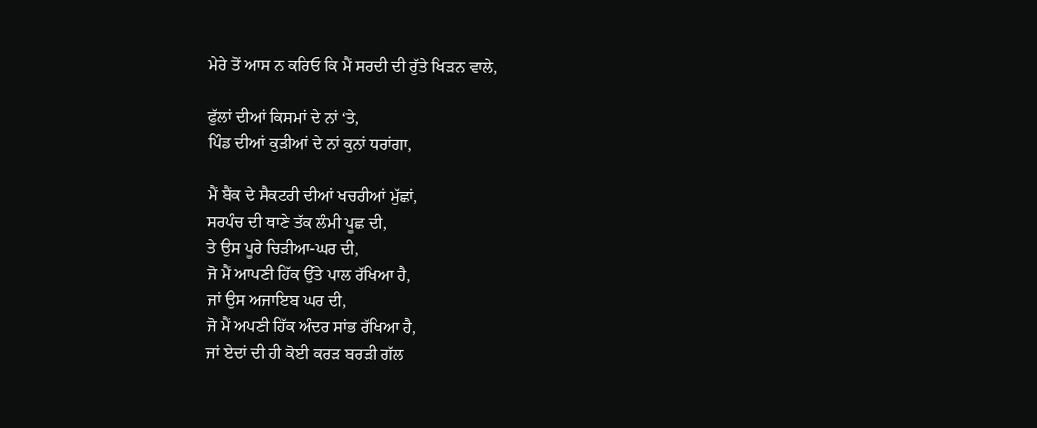ਮੇਰੇ ਤੋਂ ਆਸ ਨ ਕਰਿਓ ਕਿ ਮੈਂ ਸਰਦੀ ਦੀ ਰੁੱਤੇ ਖਿੜਨ ਵਾਲੇ,

ਫੁੱਲਾਂ ਦੀਆਂ ਕਿਸਮਾਂ ਦੇ ਨਾਂ ‘ਤੇ,
ਪਿੰਡ ਦੀਆਂ ਕੁੜੀਆਂ ਦੇ ਨਾਂ ਕੁਨਾਂ ਧਰਾਂਗਾ,

ਮੈਂ ਬੈਂਕ ਦੇ ਸੈਕਟਰੀ ਦੀਆਂ ਖਚਰੀਆਂ ਮੁੱਛਾਂ,
ਸਰਪੰਚ ਦੀ ਥਾਣੇ ਤੱਕ ਲੰਮੀ ਪੂਛ ਦੀ,
ਤੇ ਉਸ ਪੂਰੇ ਚਿੜੀਆ-ਘਰ ਦੀ,
ਜੋ ਮੈਂ ਆਪਣੀ ਹਿੱਕ ਉੱਤੇ ਪਾਲ ਰੱਖਿਆ ਹੈ,
ਜਾਂ ਉਸ ਅਜਾਇਬ ਘਰ ਦੀ,
ਜੋ ਮੈਂ ਅਪਣੀ ਹਿੱਕ ਅੰਦਰ ਸਾਂਭ ਰੱਖਿਆ ਹੈ,
ਜਾਂ ਏਦਾਂ ਦੀ ਹੀ ਕੋਈ ਕਰੜ ਬਰੜੀ ਗੱਲ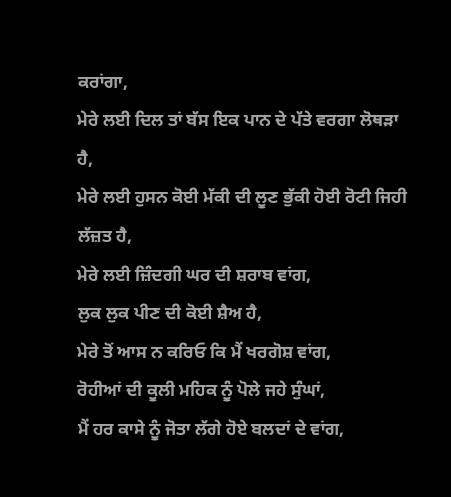ਕਰਾਂਗਾ,
ਮੇਰੇ ਲਈ ਦਿਲ ਤਾਂ ਬੱਸ ਇਕ ਪਾਨ ਦੇ ਪੱਤੇ ਵਰਗਾ ਲੋਥੜਾ ਹੈ,
ਮੇਰੇ ਲਈ ਹੁਸਨ ਕੋਈ ਮੱਕੀ ਦੀ ਲੂਣ ਭੁੱਕੀ ਹੋਈ ਰੋਟੀ ਜਿਹੀ ਲੱਜ਼ਤ ਹੈ,
ਮੇਰੇ ਲਈ ਜ਼ਿੰਦਗੀ ਘਰ ਦੀ ਸ਼ਰਾਬ ਵਾਂਗ,
ਲੁਕ ਲੁਕ ਪੀਣ ਦੀ ਕੋਈ ਸ਼ੈਅ ਹੈ,
ਮੇਰੇ ਤੋਂ ਆਸ ਨ ਕਰਿਓ ਕਿ ਮੈਂ ਖਰਗੋਸ਼ ਵਾਂਗ,
ਰੋਹੀਆਂ ਦੀ ਕੂਲੀ ਮਹਿਕ ਨੂੰ ਪੋਲੇ ਜਹੇ ਸੁੰਘਾਂ,
ਮੈਂ ਹਰ ਕਾਸੇ ਨੂੰ ਜੋਤਾ ਲੱਗੇ ਹੋਏ ਬਲਦਾਂ ਦੇ ਵਾਂਗ,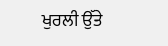ਖੁਰਲੀ ਉੱਤੇ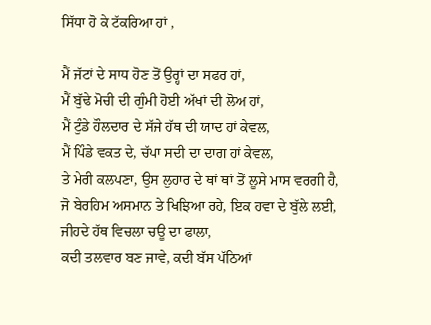ਸਿੱਧਾ ਹੋ ਕੇ ਟੱਕਰਿਆ ਹਾਂ ,

ਮੈਂ ਜੱਟਾਂ ਦੇ ਸਾਧ ਹੋਣ ਤੋਂ ਉਰ੍ਹਾਂ ਦਾ ਸਫਰ ਹਾਂ,
ਮੈਂ ਬੁੱਢੇ ਮੋਚੀ ਦੀ ਗੁੰਮੀ ਹੋਈ ਅੱਖਾਂ ਦੀ ਲੋਅ ਹਾਂ,
ਮੈਂ ਟੁੰਡੇ ਹੌਲਦਾਰ ਦੇ ਸੱਜੇ ਹੱਥ ਦੀ ਯਾਦ ਹਾਂ ਕੇਵਲ,
ਮੈਂ ਪਿੰਡੇ ਵਕਤ ਦੇ, ਚੱਪਾ ਸਦੀ ਦਾ ਦਾਗ ਹਾਂ ਕੇਵਲ,
ਤੇ ਮੇਰੀ ਕਲਪਣਾ, ਉਸ ਲੁਹਾਰ ਦੇ ਥਾਂ ਥਾਂ ਤੋਂ ਲੂਸੇ ਮਾਸ ਵਰਗੀ ਹੈ,
ਜੋ ਬੇਰਹਿਮ ਅਸਮਾਨ ਤੇ ਖਿਝਿਆ ਰਹੇ, ਇਕ ਹਵਾ ਦੇ ਬੁੱਲੇ ਲਈ,
ਜੀਹਦੇ ਹੱਥ ਵਿਚਲਾ ਚਊ ਦਾ ਫਾਲਾ,
ਕਦੀ ਤਲਵਾਰ ਬਣ ਜਾਵੇ, ਕਦੀ ਬੱਸ ਪੱਠਿਆਂ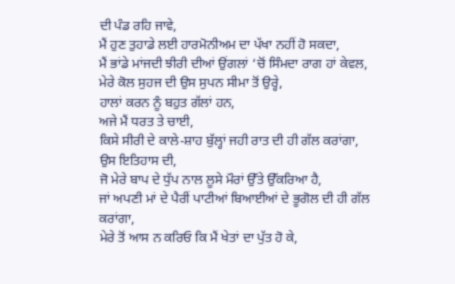ਦੀ ਪੰਡ ਰਹਿ ਜਾਵੇ,
ਮੈਂ ਹੁਣ ਤੁਹਾਡੇ ਲਈ ਹਾਰਮੋਨੀਅਮ ਦਾ ਪੱਖਾ ਨਹੀਂ ਹੋ ਸਕਦਾ,
ਮੈਂ ਭਾਂਡੇ ਮਾਂਜਦੀ ਝੀਰੀ ਦੀਆਂ ਉਂਗਲਾਂ ‘ਚੋਂ ਸਿੰਮਦਾ ਰਾਗ ਹਾਂ ਕੇਵਲ,
ਮੇਰੇ ਕੋਲ ਸੁਹਜ ਦੀ ਉਸ ਸੁਪਨ ਸੀਮਾ ਤੋਂ ਉਰ੍ਹੇ,
ਹਾਲਾਂ ਕਰਨ ਨੂੰ ਬਹੁਤ ਗੱਲਾਂ ਹਨ,
ਅਜੇ ਮੈਂ ਧਰਤ ਤੇ ਚਾਈ,
ਕਿਸੇ ਸੀਰੀ ਦੇ ਕਾਲੇ-ਸ਼ਾਹ ਬੁੱਲ੍ਹਾਂ ਜਹੀ ਰਾਤ ਦੀ ਹੀ ਗੱਲ ਕਰਾਂਗਾ,
ਉਸ ਇਤਿਹਾਸ ਦੀ,
ਜੋ ਮੇਰੇ ਬਾਪ ਦੇ ਧੁੱਪ ਨਾਲ ਲੂਸੇ ਮੌਰਾਂ ਉੱਤੇ ਉੱਕਰਿਆ ਹੈ,
ਜਾਂ ਅਪਣੀ ਮਾਂ ਦੇ ਪੈਰੀਂ ਪਾਟੀਆਂ ਬਿਆਈਆਂ ਦੇ ਭੂਗੋਲ ਦੀ ਹੀ ਗੱਲ ਕਰਾਂਗਾ,
ਮੇਰੇ ਤੋਂ ਆਸ ਨ ਕਰਿਓ ਕਿ ਮੈਂ ਖੇਤਾਂ ਦਾ ਪੁੱਤ ਹੋ ਕੇ,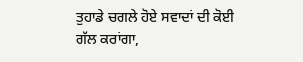ਤੁਹਾਡੇ ਚਗਲੇ ਹੋਏ ਸਵਾਦਾਂ ਦੀ ਕੋਈ ਗੱਲ ਕਰਾਂਗਾ,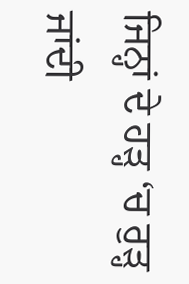ਜਿਨ੍ਹਾਂ ਦੇ ਹੜ੍ਹ ‘ਚ ਰੁੜ੍ਹ ਜਾਂਦੀ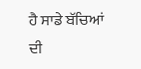ਹੈ ਸਾਡੇ ਬੱਚਿਆਂ ਦੀ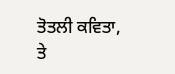ਤੋਤਲੀ ਕਵਿਤਾ,
ਤੇ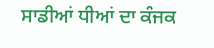ਸਾਡੀਆਂ ਧੀਆਂ ਦਾ ਕੰਜਕ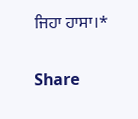ਜਿਹਾ ਹਾਸਾ।*

Share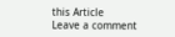this Article
Leave a comment